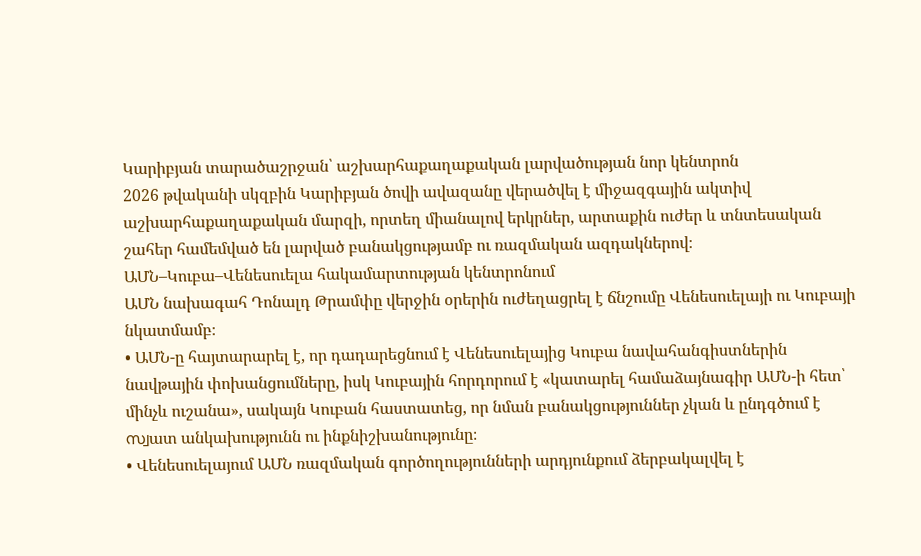Կարիբյան տարածաշրջան՝ աշխարհաքաղաքական լարվածության նոր կենտրոն
2026 թվականի սկզբին Կարիբյան ծովի ավազանը վերածվել է միջազգային ակտիվ աշխարհաքաղաքական մարզի, որտեղ միանալով երկրներ, արտաքին ուժեր և տնտեսական շահեր համեմված են լարված բանակցությամբ ու ռազմական ազդակներով։
ԱՄՆ–Կուբա–Վենեսուելա հակամարտության կենտրոնում
ԱՄՆ նախագահ Դոնալդ Թրամփը վերջին օրերին ուժեղացրել է ճնշումը Վենեսուելայի ու Կուբայի նկատմամբ։
• ԱՄՆ-ը հայտարարել է, որ դադարեցնում է Վենեսուելայից Կուբա նավահանգիստներին նավթային փոխանցումները, իսկ Կուբային հորդորում է «կատարել համաձայնագիր ԱՄՆ-ի հետ՝ մինչև ուշանա», սակայն Կուբան հաստատեց, որ նման բանակցություններ չկան և ընդգծում է സ്വատ անկախությունն ու ինքնիշխանությունը։
• Վենեսուելայում ԱՄՆ ռազմական գործողությունների արդյունքում ձերբակալվել է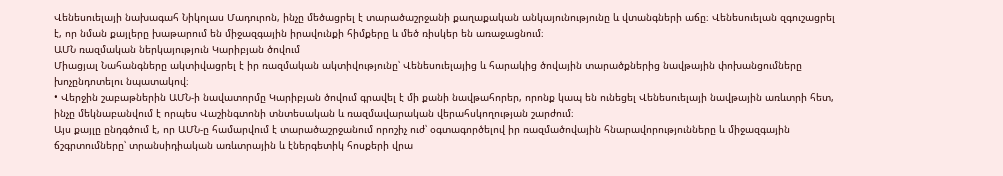Վենեսուելայի նախագահ Նիկոլաս Մադուրոն, ինչը մեծացրել է տարածաշրջանի քաղաքական անկայունությունը և վտանգների աճը։ Վենեսուելան զգուշացրել է, որ նման քայլերը խաթարում են միջազգային իրավունքի հիմքերը և մեծ ռիսկեր են առաջացնում։
ԱՄՆ ռազմական ներկայություն Կարիբյան ծովում
Միացյալ Նահանգները ակտիվացրել է իր ռազմական ակտիվությունը՝ Վենեսուելայից և հարակից ծովային տարածքներից նավթային փոխանցումները խոչընդոտելու նպատակով։
• Վերջին շաբաթներին ԱՄՆ-ի նավատորմը Կարիբյան ծովում գրավել է մի քանի նավթահորեր, որոնք կապ են ունեցել Վենեսուելայի նավթային առևտրի հետ, ինչը մեկնաբանվում է որպես Վաշինգտոնի տնտեսական և ռազմավարական վերահսկողության շարժում։
Այս քայլը ընդգծում է, որ ԱՄՆ-ը համարվում է տարածաշրջանում որոշիչ ուժ՝ օգտագործելով իր ռազմածովային հնարավորությունները և միջազգային ճշգրտումները՝ տրանսիդիական առևտրային և էներգետիկ հոսքերի վրա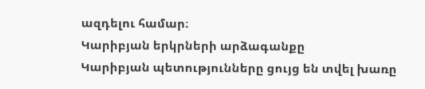ազդելու համար։
Կարիբյան երկրների արձագանքը
Կարիբյան պետությունները ցույց են տվել խառը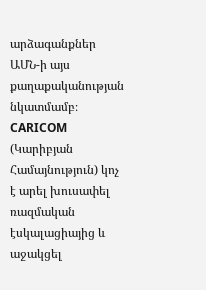արձագանքներ ԱՄՆ-ի այս քաղաքականության նկատմամբ։ CARICOM (Կարիբյան Համայնություն) կոչ է արել խուսափել ռազմական էսկալացիայից և աջակցել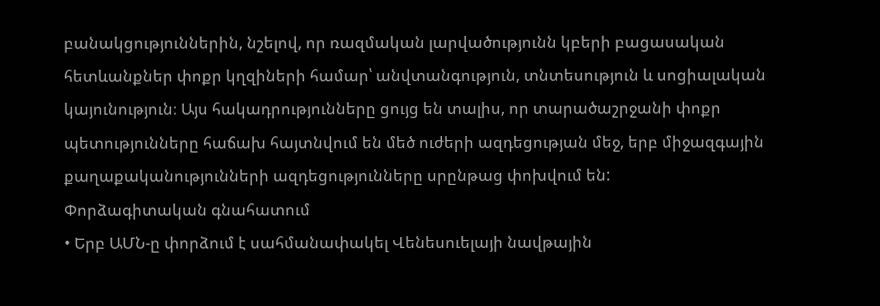բանակցություններին, նշելով, որ ռազմական լարվածությունն կբերի բացասական հետևանքներ փոքր կղզիների համար՝ անվտանգություն, տնտեսություն և սոցիալական կայունություն։ Այս հակադրությունները ցույց են տալիս, որ տարածաշրջանի փոքր պետությունները հաճախ հայտնվում են մեծ ուժերի ազդեցության մեջ, երբ միջազգային քաղաքականությունների ազդեցությունները սրընթաց փոխվում են:
Փորձագիտական գնահատում
• Երբ ԱՄՆ-ը փորձում է սահմանափակել Վենեսուելայի նավթային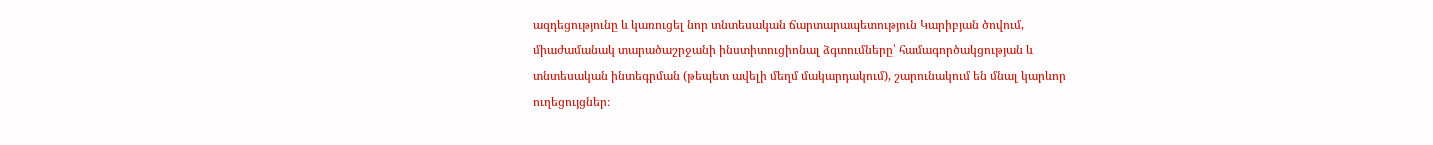ազդեցությունը և կառուցել նոր տնտեսական ճարտարապետություն Կարիբյան ծովում, միաժամանակ տարածաշրջանի ինստիտուցիոնալ ձգտումները՝ համագործակցության և տնտեսական ինտեգրման (թեպետ ավելի մեղմ մակարդակում), շարունակում են մնալ կարևոր ուղեցույցներ։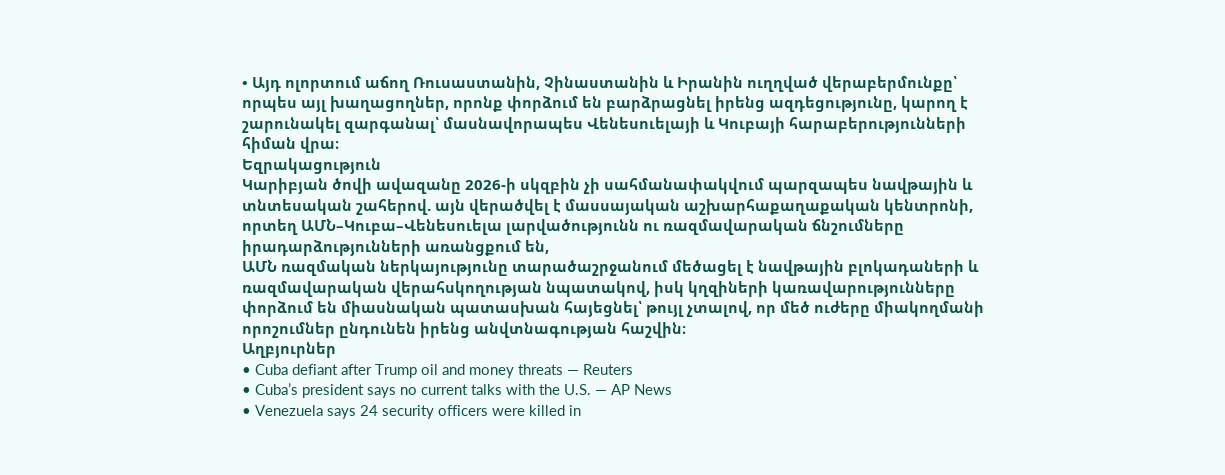• Այդ ոլորտում աճող Ռուսաստանին, Չինաստանին և Իրանին ուղղված վերաբերմունքը՝ որպես այլ խաղացողներ, որոնք փորձում են բարձրացնել իրենց ազդեցությունը, կարող է շարունակել զարգանալ՝ մասնավորապես Վենեսուելայի և Կուբայի հարաբերությունների հիման վրա։
Եզրակացություն
Կարիբյան ծովի ավազանը 2026-ի սկզբին չի սահմանափակվում պարզապես նավթային և տնտեսական շահերով. այն վերածվել է մասսայական աշխարհաքաղաքական կենտրոնի, որտեղ ԱՄՆ–Կուբա–Վենեսուելա լարվածությունն ու ռազմավարական ճնշումները իրադարձությունների առանցքում են,
ԱՄՆ ռազմական ներկայությունը տարածաշրջանում մեծացել է նավթային բլոկադաների և ռազմավարական վերահսկողության նպատակով, իսկ կղզիների կառավարությունները փորձում են միասնական պատասխան հայեցնել՝ թույլ չտալով, որ մեծ ուժերը միակողմանի որոշումներ ընդունեն իրենց անվտնագության հաշվին։
Աղբյուրներ
• Cuba defiant after Trump oil and money threats — Reuters
• Cuba’s president says no current talks with the U.S. — AP News
• Venezuela says 24 security officers were killed in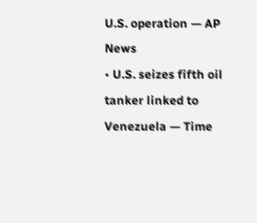U.S. operation — AP News
• U.S. seizes fifth oil tanker linked to Venezuela — Time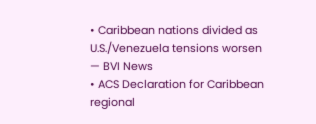• Caribbean nations divided as U.S./Venezuela tensions worsen — BVI News
• ACS Declaration for Caribbean regional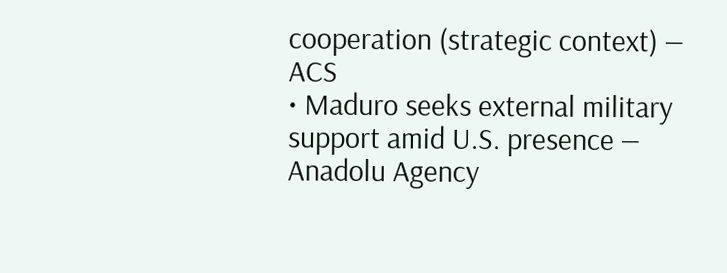cooperation (strategic context) — ACS
• Maduro seeks external military support amid U.S. presence — Anadolu Agency